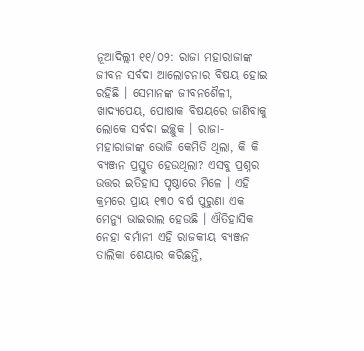ନୂଆଦିଲ୍ଲୀ ୧୧/୦୨: ରାଜା ମହାରାଜାଙ୍କ ଜୀବନ ସର୍ବଦା ଆଲୋଚନାର ବିଷୟ ହୋଇ ରହିଛି । ସେମାନଙ୍କ ଜୀବନଶୈଳୀ, ଖାଦ୍ୟପେୟ, ପୋଷାକ ବିଷୟରେ ଜାଣିବାକୁ ଲୋକେ ସର୍ବଦା ଇଚ୍ଛୁକ । ରାଜା-ମହାରାଜାଙ୍କ ଭୋଜି କେମିତି ଥିଲା, କି କି ବ୍ୟଞ୍ଜନ ପ୍ରସ୍ତୁତ ହେଉଥିଲା? ଏସବୁ ପ୍ରଶ୍ନର ଉତ୍ତର ଇତିହାସ ପୃଷ୍ଠାରେ ମିଳେ । ଏହି କ୍ରମରେ ପ୍ରାୟ ୧୩୦ ବର୍ଷ ପୁରୁଣା ଏକ ମେନ୍ୟୁ ଭାଇରାଲ ହେଉଛି । ଐତିହାସିକ ନେହା ବର୍ମାନୀ ଏହି ରାଜକୀୟ ବ୍ୟଞ୍ଜନ ତାଲିକା ଶେୟାର କରିଛନ୍ତି,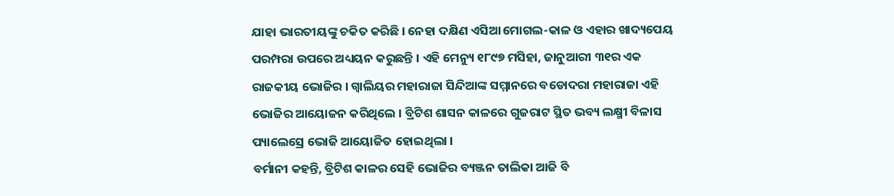ଯାହା ଭାରତୀୟଙ୍କୁ ଚକିତ କରିଛି । ନେହା ଦକ୍ଷିଣ ଏସିଆ ମୋଗଲ-କାଳ ଓ ଏହାର ଖାଦ୍ୟପେୟ ପରମ୍ପରା ଉପରେ ଅଧ୍ୟୟନ କରୁଛନ୍ତି । ଏହି ମେନ୍ୟୁ ୧୮୯୭ ମସିହା, ଜାନୁଆରୀ ୩୧ର ଏକ ରାଜକୀୟ ଭୋଜିର । ଗ୍ୱାଲିୟର ମହାରାଜା ସିନ୍ଦିଆଙ୍କ ସମ୍ମାନରେ ବଡୋଦରା ମହାରାଜା ଏହି ଭୋଜିର ଆୟୋଜନ କରିଥିଲେ । ବ୍ରିଟିଶ ଶାସନ କାଳରେ ଗୁଜରାଟ ସ୍ଥିତ ଭବ୍ୟ ଲକ୍ଷ୍ମୀ ବିଳାସ ପ୍ୟାଲେସ୍ରେ ଭୋଜି ଆୟୋଜିତ ହୋଇଥିଲା ।
ବର୍ମାନୀ କହନ୍ତି, ବ୍ରିଟିଶ କାଳର ସେହି ଭୋଜିର ବ୍ୟଞ୍ଜନ ତାଲିକା ଆଜି ବି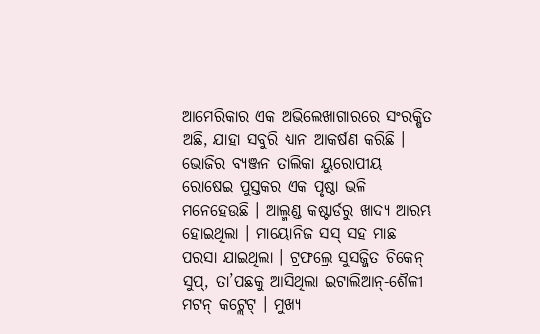ଆମେରିକାର ଏକ ଅଭିଲେଖାଗାରରେ ସଂରକ୍ଷିତ ଅଛି, ଯାହା ସବୁରି ଧ୍ୟାନ ଆକର୍ଷଣ କରିଛି । ଭୋଜିର ବ୍ୟଞ୍ଜନ ତାଲିକା ୟୁରୋପୀୟ ରୋଷେଇ ପୁସ୍ତକର ଏକ ପୃଷ୍ଠା ଭଳି ମନେହେଉଛି । ଆଲ୍ମଣ୍ଡ କଷ୍ଟାର୍ଡରୁ ଖାଦ୍ୟ ଆରମ୍ଭ ହୋଇଥିଲା । ମାୟୋନିଜ ସସ୍ ସହ ମାଛ ପରସା ଯାଇଥିଲା । ଟ୍ରଫଲ୍ରେ ସୁସଜ୍ଜିତ ଚିକେନ୍ ସୁପ୍, ତା’ପଛକୁ ଆସିଥିଲା ଇଟାଲିଆନ୍-ଶୈଳୀ ମଟନ୍ କଟ୍ଲେଟ୍ । ମୁଖ୍ୟ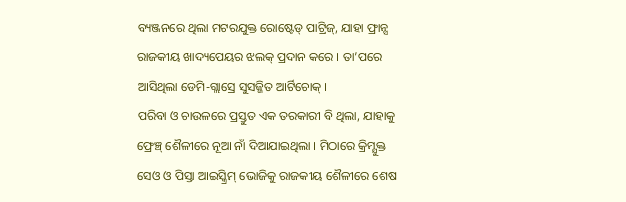ବ୍ୟଞ୍ଜନରେ ଥିଲା ମଟରଯୁକ୍ତ ରୋଷ୍ଟେଡ୍ ପାଟ୍ରିଜ୍, ଯାହା ଫ୍ରାନ୍ସ ରାଜକୀୟ ଖାଦ୍ୟପେୟର ଝଲକ୍ ପ୍ରଦାନ କରେ । ତା’ପରେ ଆସିଥିଲା ଡେମି-ଗ୍ଲାସ୍ରେ ସୁସଜ୍ଜିତ ଆର୍ଟିଚୋକ୍ ।
ପରିବା ଓ ଚାଉଳରେ ପ୍ରସ୍ତୁତ ଏକ ତରକାରୀ ବି ଥିଲା, ଯାହାକୁ ଫ୍ରେଞ୍ଚ୍ ଶୈଳୀରେ ନୂଆ ନାଁ ଦିଆଯାଇଥିଲା । ମିଠାରେ କ୍ରିମ୍ଯୁକ୍ତ ସେଓ ଓ ପିସ୍ତା ଆଇସ୍କ୍ରିମ୍ ଭୋଜିକୁ ରାଜକୀୟ ଶୈଳୀରେ ଶେଷ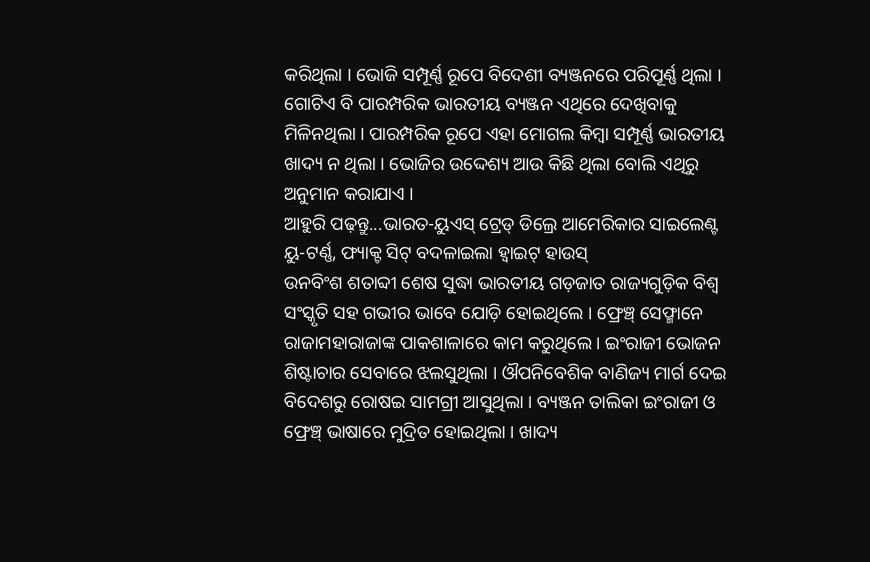କରିଥିଲା । ଭୋଜି ସମ୍ପୂର୍ଣ୍ଣ ରୂପେ ବିଦେଶୀ ବ୍ୟଞ୍ଜନରେ ପରିପୂର୍ଣ୍ଣ ଥିଲା । ଗୋଟିଏ ବି ପାରମ୍ପରିକ ଭାରତୀୟ ବ୍ୟଞ୍ଜନ ଏଥିରେ ଦେଖିବାକୁ ମିଳିନଥିଲା । ପାରମ୍ପରିକ ରୂପେ ଏହା ମୋଗଲ କିମ୍ବା ସମ୍ପୂର୍ଣ୍ଣ ଭାରତୀୟ ଖାଦ୍ୟ ନ ଥିଲା । ଭୋଜିର ଉଦ୍ଦେଶ୍ୟ ଆଉ କିଛି ଥିଲା ବୋଲି ଏଥିରୁ ଅନୁମାନ କରାଯାଏ ।
ଆହୁରି ପଢ଼ନ୍ତୁ...ଭାରତ-ୟୁଏସ୍ ଟ୍ରେଡ୍ ଡିଲ୍ରେ ଆମେରିକାର ସାଇଲେଣ୍ଟ ୟୁ-ଟର୍ଣ୍ଣ, ଫ୍ୟାକ୍ଟ ସିଟ୍ ବଦଳାଇଲା ହ୍ୱାଇଟ୍ ହାଉସ୍
ଉନବିଂଶ ଶତାବ୍ଦୀ ଶେଷ ସୁଦ୍ଧା ଭାରତୀୟ ଗଡ଼ଜାତ ରାଜ୍ୟଗୁଡ଼ିକ ବିଶ୍ୱ ସଂସ୍କୃତି ସହ ଗଭୀର ଭାବେ ଯୋଡ଼ି ହୋଇଥିଲେ । ଫ୍ରେଞ୍ଚ୍ ସେଫ୍ମାନେ ରାଜାମହାରାଜାଙ୍କ ପାକଶାଳାରେ କାମ କରୁଥିଲେ । ଇଂରାଜୀ ଭୋଜନ ଶିଷ୍ଟାଚାର ସେବାରେ ଝଲସୁଥିଲା । ଔପନିବେଶିକ ବାଣିଜ୍ୟ ମାର୍ଗ ଦେଇ ବିଦେଶରୁ ରୋଷଇ ସାମଗ୍ରୀ ଆସୁଥିଲା । ବ୍ୟଞ୍ଜନ ତାଲିକା ଇଂରାଜୀ ଓ ଫ୍ରେଞ୍ଚ୍ ଭାଷାରେ ମୁଦ୍ରିତ ହୋଇଥିଲା । ଖାଦ୍ୟ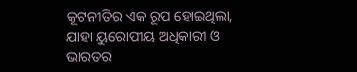କୂଟନୀତିର ଏକ ରୂପ ହୋଇଥିଲା, ଯାହା ୟୁରୋପୀୟ ଅଧିକାରୀ ଓ ଭାରତର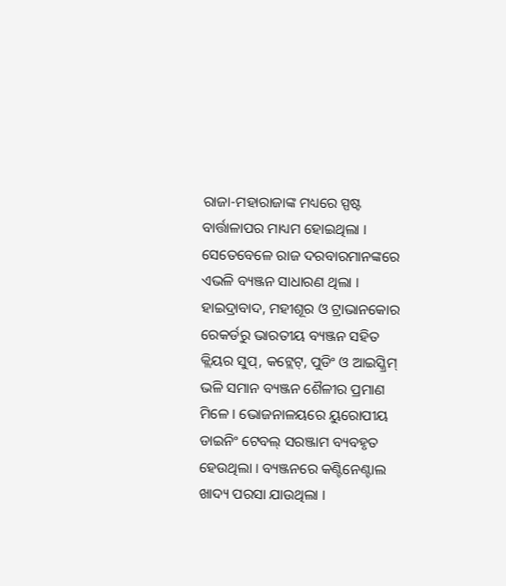ରାଜା-ମହାରାଜାଙ୍କ ମଧ୍ୟରେ ସ୍ପଷ୍ଟ ବାର୍ତ୍ତାଳାପର ମାଧ୍ୟମ ହୋଇଥିଲା । ସେତେବେଳେ ରାଜ ଦରବାରମାନଙ୍କରେ ଏଭଳି ବ୍ୟଞ୍ଜନ ସାଧାରଣ ଥିଲା । ହାଇଦ୍ରାବାଦ, ମହୀଶୂର ଓ ଟ୍ରାଭାନକୋର ରେକର୍ଡରୁ ଭାରତୀୟ ବ୍ୟଞ୍ଜନ ସହିତ କ୍ଲିୟର ସୁପ୍, କଟ୍ଲେଟ୍, ପୁଡିଂ ଓ ଆଇସ୍କ୍ରିମ୍ ଭଳି ସମାନ ବ୍ୟଞ୍ଜନ ଶୈଳୀର ପ୍ରମାଣ ମିଳେ । ଭୋଜନାଳୟରେ ୟୁରୋପୀୟ ଡାଇନିଂ ଟେବଲ୍ ସରଞ୍ଜାମ ବ୍ୟବହୃତ ହେଉଥିଲା । ବ୍ୟଞ୍ଜନରେ କଣ୍ଟିନେଣ୍ଟାଲ ଖାଦ୍ୟ ପରସା ଯାଉଥିଲା ।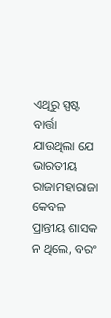ଏଥିରୁ ସ୍ପଷ୍ଟ ବାର୍ତ୍ତା ଯାଉଥିଲା ଯେ ଭାରତୀୟ ରାଜାମହାରାଜା କେବଳ ପ୍ରାନ୍ତୀୟ ଶାସକ ନ ଥିଲେ, ବରଂ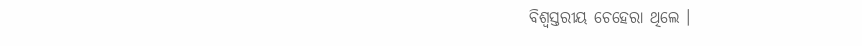ବିଶ୍ୱସ୍ତରୀୟ ଚେହେରା ଥିଲେ ।